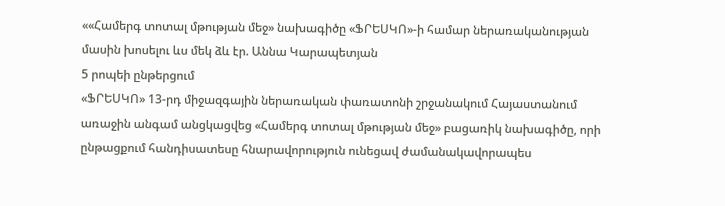««Համերգ տոտալ մթության մեջ» նախագիծը «ՖՐԵՍԿՈ»-ի համար ներառականության մասին խոսելու ևս մեկ ձև էր. Աննա Կարապետյան
5 րոպեի ընթերցում
«ՖՐԵՍԿՈ» 13-րդ միջազգային ներառական փառատոնի շրջանակում Հայաստանում առաջին անգամ անցկացվեց «Համերգ տոտալ մթության մեջ» բացառիկ նախագիծը, որի ընթացքում հանդիսատեսը հնարավորություն ունեցավ ժամանակավորապես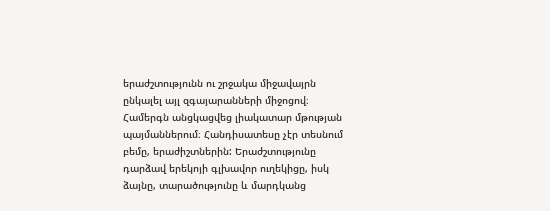երաժշտությունն ու շրջակա միջավայրն ընկալել այլ զգայարանների միջոցով։
Համերգն անցկացվեց լիակատար մթության պայմաններում։ Հանդիսատեսը չէր տեսնում բեմը, երաժիշտներին: Երաժշտությունը դարձավ երեկոյի գլխավոր ուղեկիցը, իսկ ձայնը, տարածությունը և մարդկանց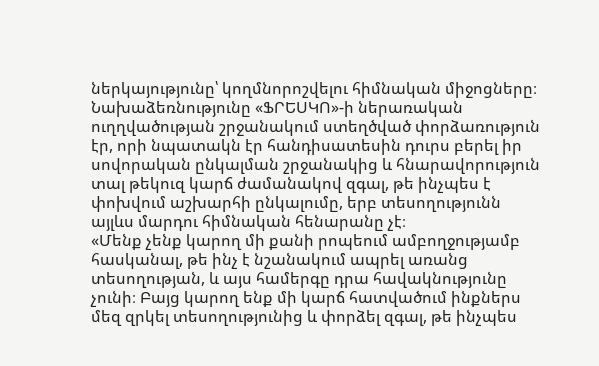ներկայությունը՝ կողմնորոշվելու հիմնական միջոցները։
Նախաձեռնությունը «ՖՐԵՍԿՈ»-ի ներառական ուղղվածության շրջանակում ստեղծված փորձառություն էր, որի նպատակն էր հանդիսատեսին դուրս բերել իր սովորական ընկալման շրջանակից և հնարավորություն տալ թեկուզ կարճ ժամանակով զգալ, թե ինչպես է փոխվում աշխարհի ընկալումը, երբ տեսողությունն այլևս մարդու հիմնական հենարանը չէ։
«Մենք չենք կարող մի քանի րոպեում ամբողջությամբ հասկանալ, թե ինչ է նշանակում ապրել առանց տեսողության, և այս համերգը դրա հավակնությունը չունի։ Բայց կարող ենք մի կարճ հատվածում ինքներս մեզ զրկել տեսողությունից և փորձել զգալ, թե ինչպես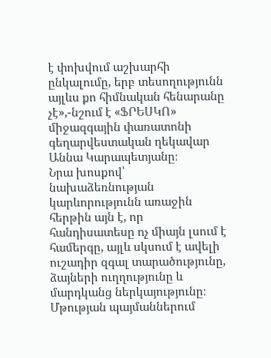է փոխվում աշխարհի ընկալումը, երբ տեսողությունն այլևս քո հիմնական հենարանը չէ»,-նշում է «ՖՐԵՍԿՈ» միջազգային փառատոնի գեղարվեստական ղեկավար Աննա Կարապետյանը։
Նրա խոսքով՝ նախաձեռնության կարևորությունն առաջին հերթին այն է, որ հանդիսատեսը ոչ միայն լսում է համերգը, այլև սկսում է ավելի ուշադիր զգալ տարածությունը, ձայների ուղղությունը և մարդկանց ներկայությունը։
Մթության պայմաններում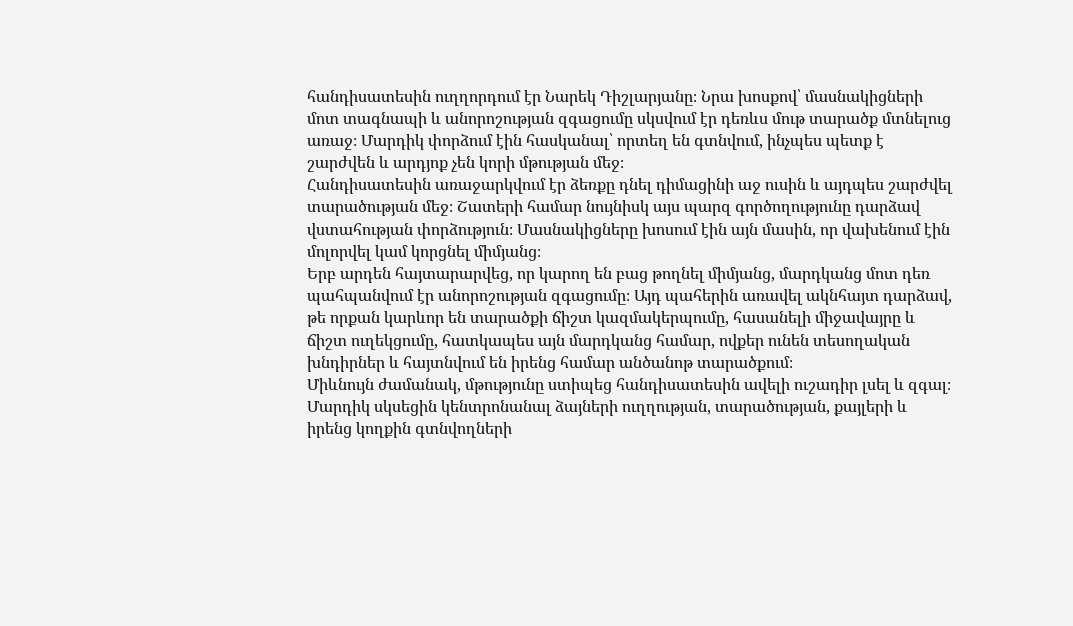հանդիսատեսին ուղղորդում էր Նարեկ Դիշլարյանը։ Նրա խոսքով՝ մասնակիցների մոտ տագնապի և անորոշության զգացումը սկսվում էր դեռևս մութ տարածք մտնելուց առաջ։ Մարդիկ փորձում էին հասկանալ՝ որտեղ են գտնվում, ինչպես պետք է շարժվեն և արդյոք չեն կորի մթության մեջ։
Հանդիսատեսին առաջարկվում էր ձեռքը դնել դիմացինի աջ ուսին և այդպես շարժվել տարածության մեջ։ Շատերի համար նույնիսկ այս պարզ գործողությունը դարձավ վստահության փորձություն։ Մասնակիցները խոսում էին այն մասին, որ վախենում էին մոլորվել կամ կորցնել միմյանց։
Երբ արդեն հայտարարվեց, որ կարող են բաց թողնել միմյանց, մարդկանց մոտ դեռ պահպանվում էր անորոշության զգացումը։ Այդ պահերին առավել ակնհայտ դարձավ, թե որքան կարևոր են տարածքի ճիշտ կազմակերպումը, հասանելի միջավայրը և ճիշտ ուղեկցումը, հատկապես այն մարդկանց համար, ովքեր ունեն տեսողական խնդիրներ և հայտնվում են իրենց համար անծանոթ տարածքում։
Միևնույն ժամանակ, մթությունը ստիպեց հանդիսատեսին ավելի ուշադիր լսել և զգալ։ Մարդիկ սկսեցին կենտրոնանալ ձայների ուղղության, տարածության, քայլերի և իրենց կողքին գտնվողների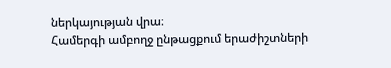ներկայության վրա։
Համերգի ամբողջ ընթացքում երաժիշտների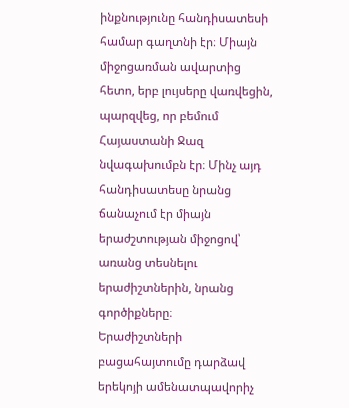ինքնությունը հանդիսատեսի համար գաղտնի էր։ Միայն միջոցառման ավարտից հետո, երբ լույսերը վառվեցին, պարզվեց, որ բեմում Հայաստանի Ջազ նվագախումբն էր։ Մինչ այդ հանդիսատեսը նրանց ճանաչում էր միայն երաժշտության միջոցով՝ առանց տեսնելու երաժիշտներին, նրանց գործիքները։
Երաժիշտների բացահայտումը դարձավ երեկոյի ամենատպավորիչ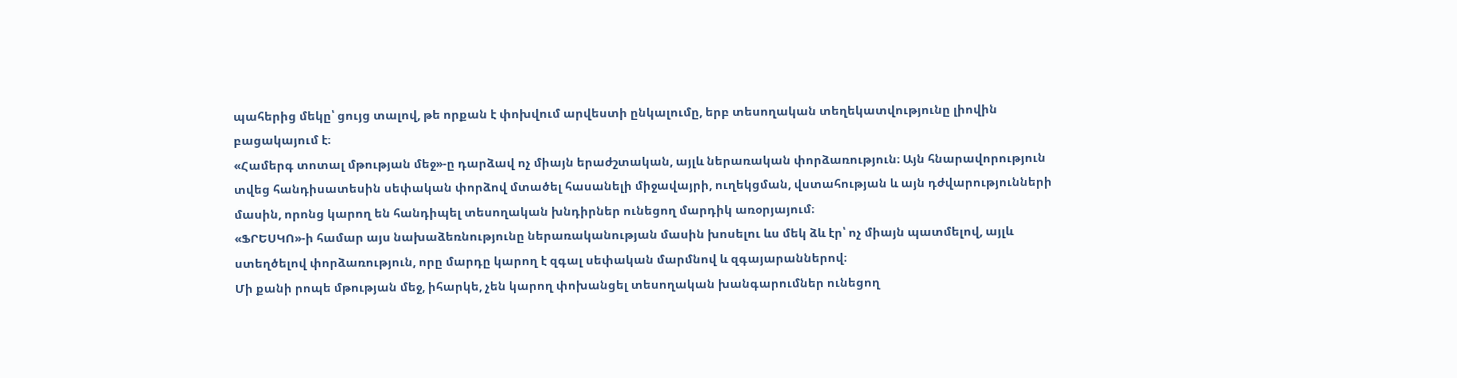պահերից մեկը՝ ցույց տալով, թե որքան է փոխվում արվեստի ընկալումը, երբ տեսողական տեղեկատվությունը լիովին բացակայում է։
«Համերգ տոտալ մթության մեջ»-ը դարձավ ոչ միայն երաժշտական, այլև ներառական փորձառություն։ Այն հնարավորություն տվեց հանդիսատեսին սեփական փորձով մտածել հասանելի միջավայրի, ուղեկցման, վստահության և այն դժվարությունների մասին, որոնց կարող են հանդիպել տեսողական խնդիրներ ունեցող մարդիկ առօրյայում։
«ՖՐԵՍԿՈ»-ի համար այս նախաձեռնությունը ներառականության մասին խոսելու ևս մեկ ձև էր՝ ոչ միայն պատմելով, այլև ստեղծելով փորձառություն, որը մարդը կարող է զգալ սեփական մարմնով և զգայարաններով։
Մի քանի րոպե մթության մեջ, իհարկե, չեն կարող փոխանցել տեսողական խանգարումներ ունեցող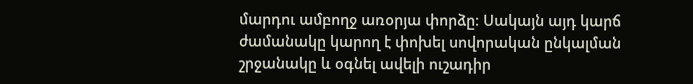մարդու ամբողջ առօրյա փորձը։ Սակայն այդ կարճ ժամանակը կարող է փոխել սովորական ընկալման շրջանակը և օգնել ավելի ուշադիր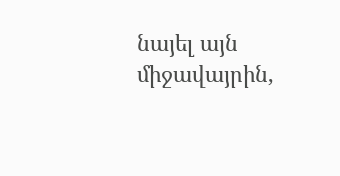նայել այն միջավայրին,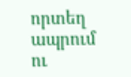որտեղ ապրում ու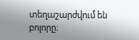տեղաշարժվում են բոլորը։